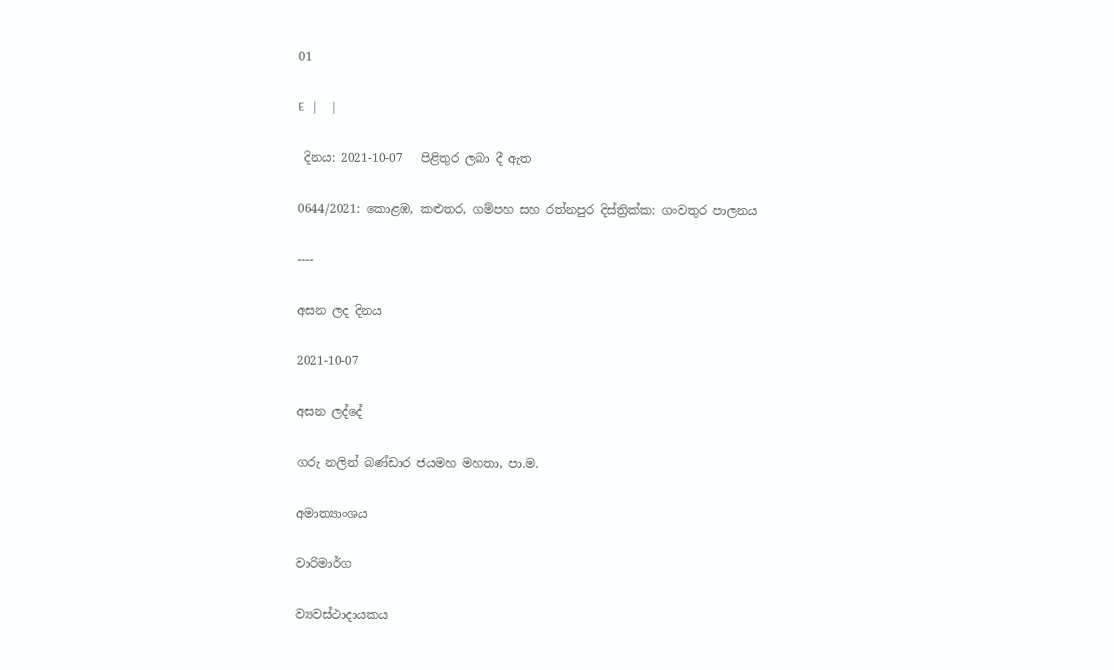01

E   |     |

 දිනය: 2021-10-07   පිළිතුර ලබා දී ඇත

0644/2021: කොළඹ, කළුතර, ගම්පහ සහ රත්නපුර දිස්ත්‍රික්ක: ගංවතුර පාලනය

----

අසන ලද දිනය

2021-10-07

අසන ලද්දේ

ගරු නලින් බණ්ඩාර ජයමහ මහතා, පා.ම.

අමාත්‍යාංශය

වාරිමාර්ග

ව්‍යවස්ථාදායකය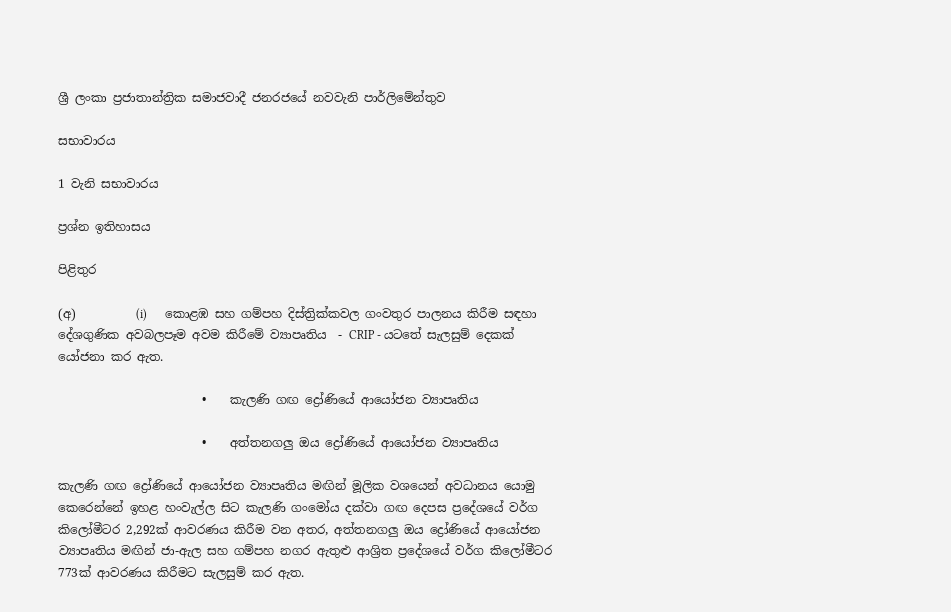ශ්‍රී ලංකා ප්‍රජාතාන්ත්‍රික සමාජවාදී ජනරජයේ නවවැනි පාර්ලිමේන්තුව

සභාවාරය

1 වැනි සභාවාරය

ප්‍රශ්න ඉතිහාසය

පිළිතුර

(අ)          (i)      කොළඹ සහ ගම්පහ දිස්ත්‍රික්කවල ගංවතුර පාලනය කිරීම සඳහා දේශගුණික අවබලපෑම අවම කිරීමේ ව්‍යාපෘතිය  - CRIP - යටතේ සැලසුම් දෙකක්  යෝජනා කර ඇත.

                        •    කැලණි ගඟ ද්‍රෝණියේ ආයෝජන ව්‍යාපෘතිය

                        •    අත්තනගලු ඔය ද්‍රෝණියේ ආයෝජන ව්‍යාපෘතිය

කැලණි ගඟ ද්‍රෝණියේ ආයෝජන ව්‍යාපෘතිය මඟින් මූලික වශයෙන් අවධානය යොමු කෙරෙන්නේ ඉහළ හංවැල්ල සිට කැලණි ගංමෝය දක්වා ගඟ දෙපස ප්‍රදේශයේ වර්ග කිලෝමීටර 2,292ක් ආවරණය කිරීම වන අතර, අත්තනගලු ඔය ද්‍රෝණියේ ආයෝජන ව්‍යාපෘතිය මඟින් ජා-ඇල සහ ගම්පහ නගර ඇතුළු ආශ්‍රිත ප්‍රදේශයේ වර්ග කිලෝමීටර 773ක් ආවරණය කිරීමට සැලසුම් කර ඇත.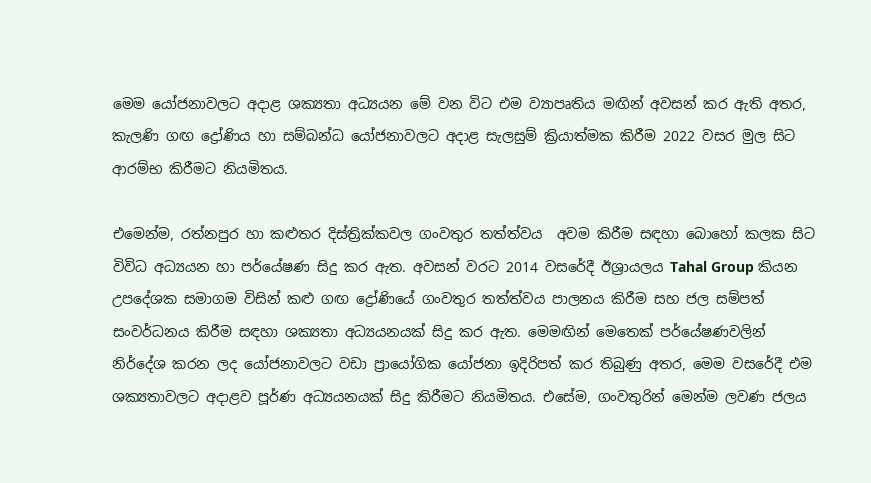මෙම යෝජනාවලට අදාළ ශක්‍යතා අධ්‍යයන මේ වන විට එම ව්‍යාපෘතිය මඟින් අවසන් කර ඇති අතර, කැලණි ගඟ ද්‍රෝණිය හා සම්බන්ධ යෝජනාවලට අදාළ සැලසුම් ක්‍රියාත්මක කිරීම 2022 වසර මුල සිට ආරම්භ කිරීමට නියමිතය.

එමෙන්ම, රත්නපුර හා කළුතර දිස්ත්‍රික්කවල ගංවතුර තත්ත්වය  අවම කිරීම සඳහා බොහෝ කලක සිට විවිධ අධ්‍යයන හා පර්යේෂණ සිදු කර ඇත. අවසන් වරට 2014 වසරේදී ඊශ්‍රායලය Tahal Group කියන උපදේශක සමාගම විසින් කළු ගඟ ද්‍රෝණියේ ගංවතුර තත්ත්වය පාලනය කිරීම සහ ජල සම්පත් සංවර්ධනය කිරීම සඳහා ශක්‍යතා අධ්‍යයනයක් සිදු කර ඇත. මෙමඟින් මෙතෙක් පර්යේෂණවලින් නිර්දේශ කරන ලද යෝජනාවලට වඩා ප්‍රායෝගික යෝජනා ඉදිරිපත් කර තිබුණු අතර, මෙම වසරේදී එම ශක්‍යතාවලට අදාළව පූර්ණ අධ්‍යයනයක් සිදු කිරීමට නියමිතය. එසේම, ගංවතුරින් මෙන්ම ලවණ ජලය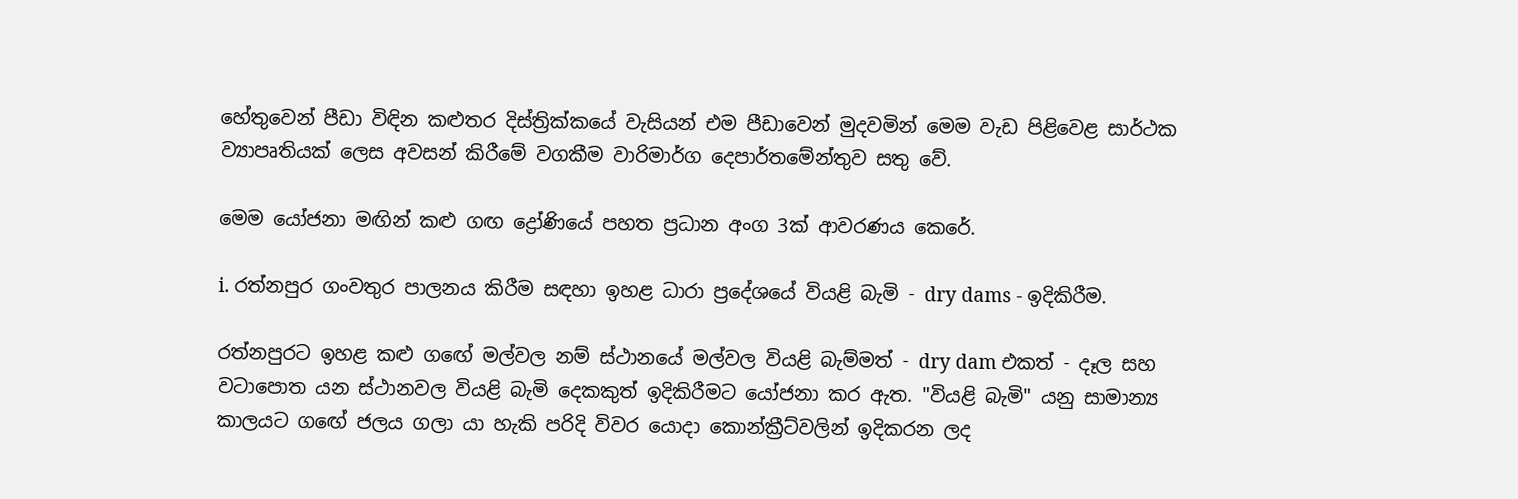හේතුවෙන් පීඩා විඳින කළුතර දිස්ත්‍රික්කයේ වැසියන් එම පීඩාවෙන් මුදවමින් මෙම වැඩ පිළිවෙළ සාර්ථක ව්‍යාපෘතියක් ලෙස අවසන් කිරීමේ වගකීම වාරිමාර්ග දෙපාර්තමේන්තුව සතු වේ.

මෙම යෝජනා මඟින් කළු ගඟ ද්‍රෝණියේ පහත ප්‍රධාන අංග 3ක් ආවරණය කෙරේ.

i. රත්නපුර ගංවතුර පාලනය කිරීම සඳහා ඉහළ ධාරා ප්‍රදේශයේ වියළි බැමි - dry dams - ඉදිකිරීම.

රත්නපුරට ඉහළ කළු ගඟේ මල්වල නම් ස්ථානයේ මල්වල වියළි බැම්මත් - dry dam එකත් - දෑල සහ වටාපොත යන ස්ථානවල වියළි බැමි දෙකකුත් ඉදිකිරීමට යෝජනා කර ඇත. "වියළි බැමි" යනු සාමාන්‍ය කාලයට ගඟේ ජලය ගලා යා හැකි පරිදි විවර යොදා කොන්ක්‍රීට්වලින් ඉදිකරන ලද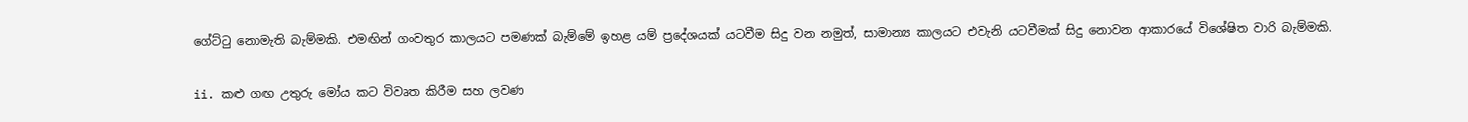ගේට්ටු නොමැති බැම්මකි. එමඟින් ගංවතුර කාලයට පමණක් බැම්මේ ඉහළ යම් ප්‍රදේශයක් යටවීම සිදු වන නමුත්, සාමාන්‍ය කාලයට එවැනි යටවීමක් සිදු නොවන ආකාරයේ විශේෂිත වාරි බැම්මකි.

ii. කළු ගඟ උතුරු මෝය කට විවෘත කිරීම සහ ලවණ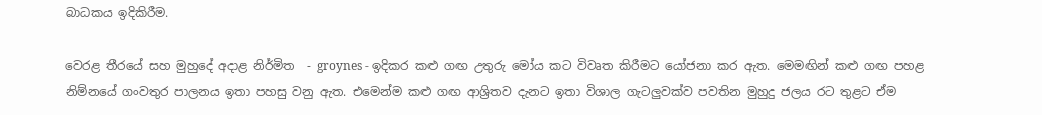බාධකය ඉදිකිරීම.

වෙරළ තීරයේ සහ මුහුදේ අදාළ නිර්මිත  - groynes - ඉදිකර කළු ගඟ උතුරු මෝය කට විවෘත කිරීමට යෝජනා කර ඇත. මෙමඟින් කළු ගඟ පහළ නිම්නයේ ගංවතුර පාලනය ඉතා පහසු වනු ඇත. එමෙන්ම කළු ගඟ ආශ්‍රිතව දැනට ඉතා විශාල ගැටලුවක්ව පවතින මුහුදු ජලය රට තුළට ඒම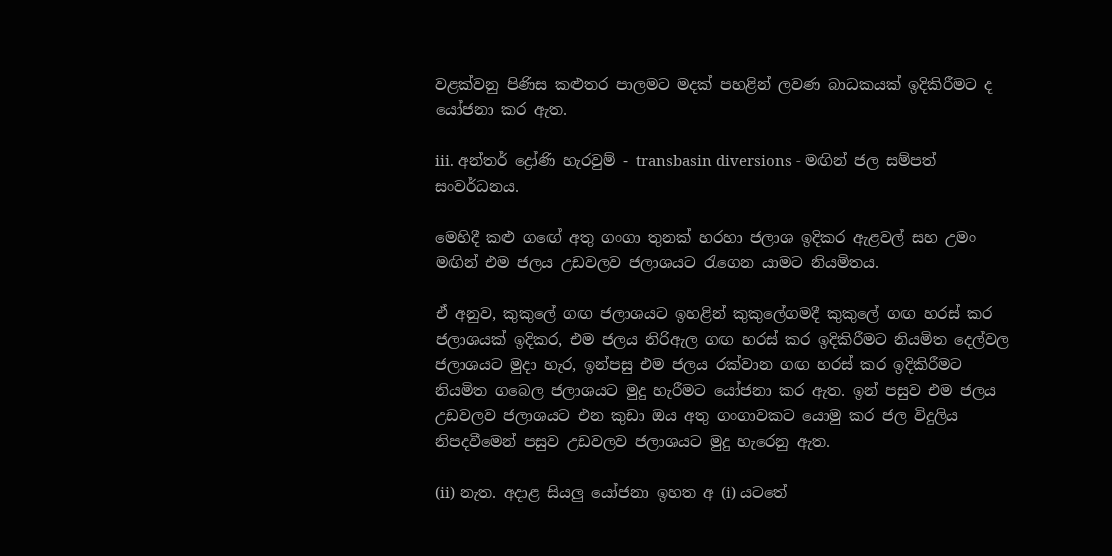වළක්වනු පිණිස කළුතර පාලමට මදක් පහළින් ලවණ බාධකයක් ඉදිකිරීමට ද යෝජනා කර ඇත.

iii. අන්තර් ද්‍රෝණි හැරවුම් - transbasin diversions - මඟින් ජල සම්පත් සංවර්ධනය.

මෙහිදී කළු ගඟේ අතු ගංගා තුනක් හරහා ජලාශ ඉදිකර ඇළවල් සහ උමං මඟින් එම ජලය උඩවලව ජලාශයට රැගෙන යාමට නියමිතය.

ඒ අනුව, කුකුලේ ගඟ ජලාශයට ඉහළින් කුකුලේගමදී කුකුලේ ගඟ හරස් කර ජලාශයක් ඉදිකර, එම ජලය නිරිඇල ගඟ හරස් කර ඉදිකිරීමට නියමිත දෙල්වල ජලාශයට මුදා හැර, ඉන්පසු එම ජලය රක්වාන ගඟ හරස් කර ඉදිකිරීමට නියමිත ගබෙල ජලාශයට මුදු හැරීමට යෝජනා කර ඇත. ඉන් පසුව එම ජලය උඩවලව ජලාශයට එන කුඩා ඔය අතු ගංගාවකට යොමු කර ජල විදුලිය නිපදවීමෙන් පසුව උඩවලව ජලාශයට මුදු හැරෙනු ඇත.

(ii) නැත. අදාළ සියලු යෝජනා ඉහත අ (i) යටතේ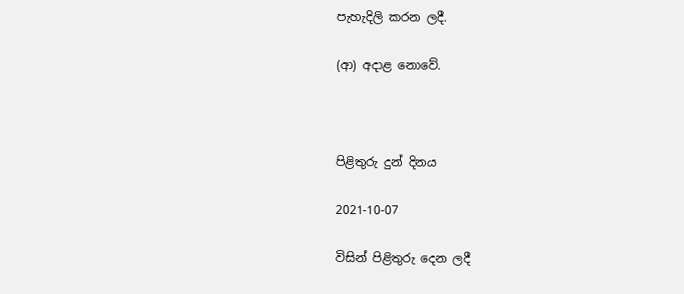පැහැදිලි කරන ලදී.

(ආ) අදාළ නොවේ.



පිළිතුරු දුන් දිනය

2021-10-07

විසින් පිළිතුරු දෙන ලදී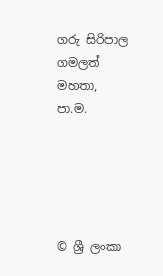ගරු සිරිපාල ගමලත් මහතා, පා.ම.





© ශ්‍රී ලංකා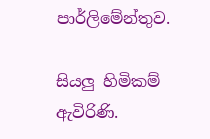පාර්ලි‌මේන්තුව.

සියලු හිමිකම් ඇවිරිණි.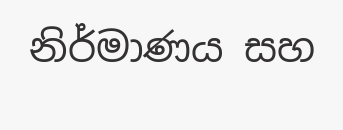නිර්මාණය සහ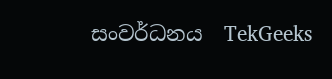සංවර්ධනය  TekGeeks